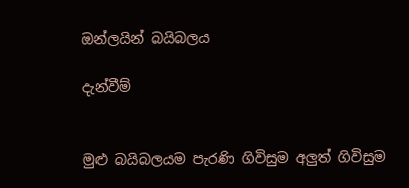ඔන්ලයින් බයිබලය

දැන්වීම්


මුළු බයිබලයම පැරණි ගිවිසුම අලුත් ගිවිසුම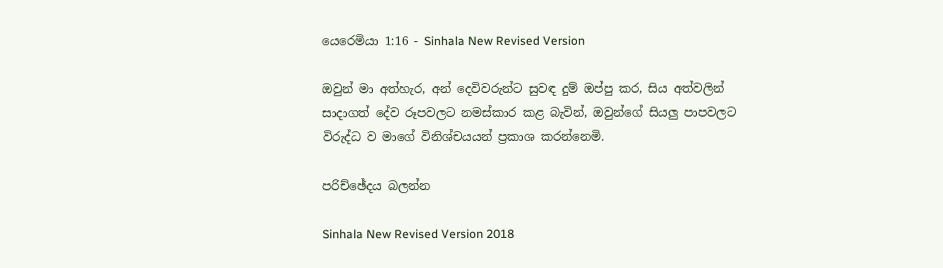යෙරෙමියා 1:16 - Sinhala New Revised Version

ඔවුන් මා අත්හැර, අන් දෙවිවරුන්ට සුවඳ දුම් ඔප්පු කර, සිය අත්වලින් සාදාගත් දේව රූපවලට නමස්කාර කළ බැවින්, ඔවුන්ගේ සියලු පාපවලට විරුද්ධ ව මාගේ විනිශ්චයයන් ප්‍රකාශ කරන්නෙමි.

පරිච්ඡේදය බලන්න

Sinhala New Revised Version 2018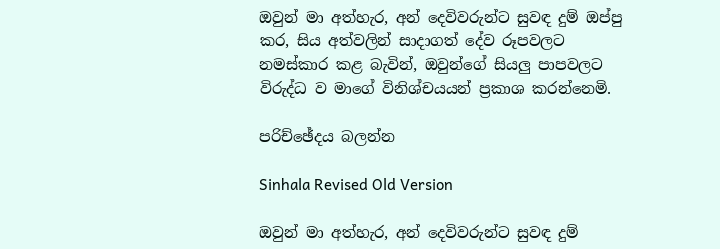ඔවුන් මා අත්හැර, අන් දෙවිවරුන්ට සුවඳ දුම් ඔප්පු කර, සිය අත්වලින් සාදාගත් දේව රූපවලට නමස්කාර කළ බැවින්, ඔවුන්ගේ සියලු පාපවලට විරුද්ධ ව මාගේ විනිශ්චයයන් ප්‍රකාශ කරන්නෙමි.

පරිච්ඡේදය බලන්න

Sinhala Revised Old Version

ඔවුන් මා අත්හැර, අන් දෙවිවරුන්ට සුවඳ දුම්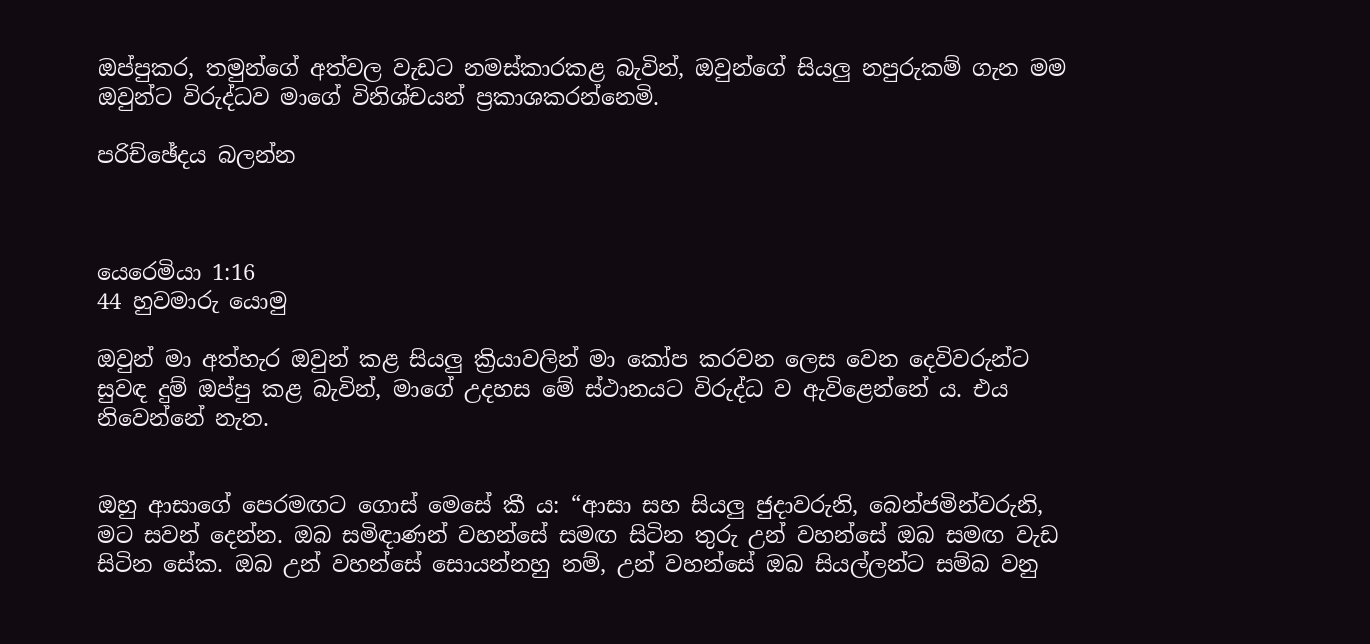ඔප්පුකර, තමුන්ගේ අත්වල වැඩට නමස්කාරකළ බැවින්, ඔවුන්ගේ සියලු නපුරුකම් ගැන මම ඔවුන්ට විරුද්ධව මාගේ විනිශ්චයන් ප්‍රකාශකරන්නෙමි.

පරිච්ඡේදය බලන්න



යෙරෙමියා 1:16
44 හුවමාරු යොමු

ඔවුන් මා අත්හැර ඔවුන් කළ සියලු ක්‍රියාවලින් මා කෝප කරවන ලෙස වෙන දෙවිවරුන්ට සුවඳ දුම් ඔප්පු කළ බැවින්, මාගේ උදහස මේ ස්ථානයට විරුද්ධ ව ඇවිළෙන්නේ ය. එය නිවෙන්නේ නැත.


ඔහු ආසාගේ පෙරමඟට ගොස් මෙසේ කී ය: “ආසා සහ සියලු ජුදාවරුනි, බෙන්ජමින්වරුනි, මට සවන් දෙන්න. ඔබ සමිඳාණන් වහන්සේ සමඟ සිටින තුරු උන් වහන්සේ ඔබ සමඟ වැඩ සිටින සේක. ඔබ උන් වහන්සේ සොයන්නහු නම්, උන් වහන්සේ ඔබ සියල්ලන්ට සම්බ වනු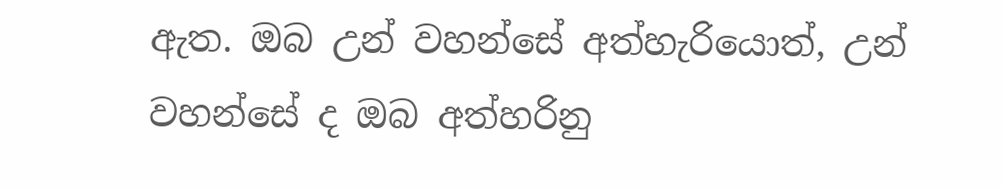ඇත. ඔබ උන් වහන්සේ අත්හැරියොත්, උන් වහන්සේ ද ඔබ අත්හරිනු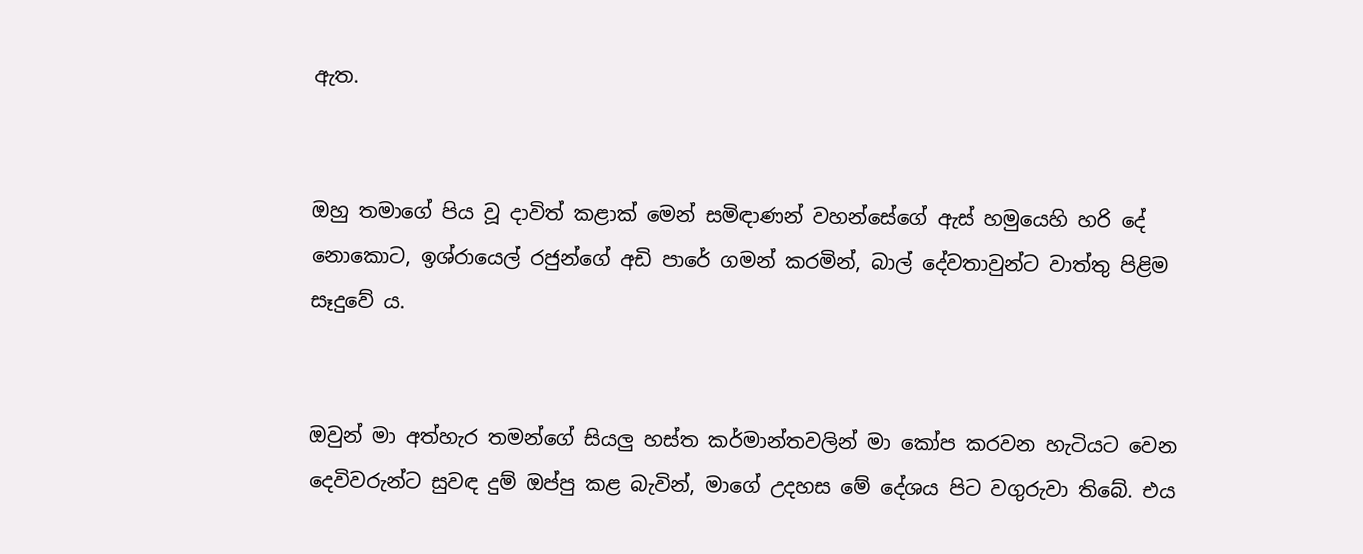ඇත.


ඔහු තමාගේ පිය වූ දාවිත් කළාක් මෙන් සමිඳාණන් වහන්සේගේ ඇස් හමුයෙහි හරි දේ නොකොට, ඉශ්රායෙල් රජුන්ගේ අඩි පාරේ ගමන් කරමින්, බාල් දේවතාවුන්ට වාත්තු පිළිම සෑදුවේ ය.


ඔවුන් මා අත්හැර තමන්ගේ සියලු හස්ත කර්මාන්තවලින් මා කෝප කරවන හැටියට වෙන දෙවිවරුන්ට සුවඳ දුම් ඔප්පු කළ බැවින්, මාගේ උදහස මේ දේශය පිට වගුරුවා තිබේ. එය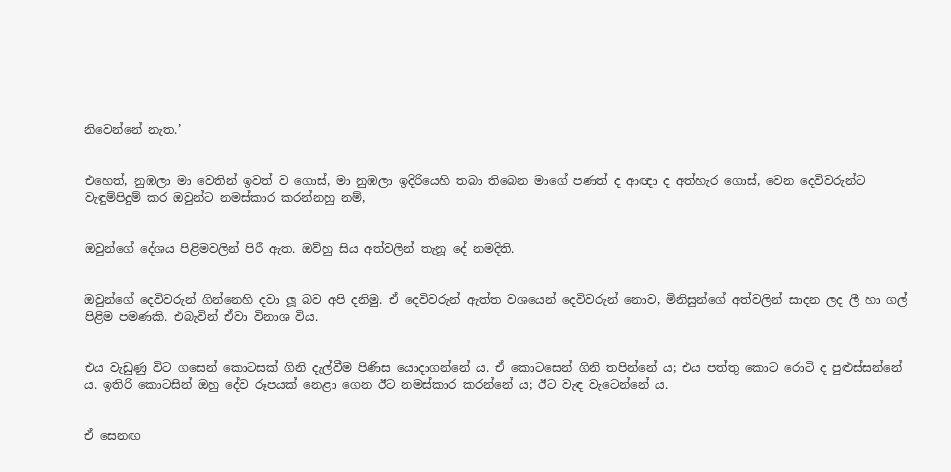නිවෙන්නේ නැත.’


එහෙත්, නුඹලා මා වෙතින් ඉවත් ව ගොස්, මා නුඹලා ඉදිරියෙහි තබා තිබෙන මාගේ පණත් ද ආඥා ද අත්හැර ගොස්, වෙන දෙවිවරුන්ට වැඳුම්පිදුම් කර ඔවුන්ට නමස්කාර කරන්නහු නම්,


ඔවුන්ගේ දේශය පිළිමවලින් පිරී ඇත. ඔව්හු සිය අත්වලින් තැනූ දේ නමදිති.


ඔවුන්ගේ දෙවිවරුන් ගින්නෙහි දවා ලූ බව අපි දනිමු. ඒ දෙවිවරුන් ඇත්ත වශයෙන් දෙවිවරුන් නොව, මිනිසුන්ගේ අත්වලින් සාදන ලද ලී හා ගල් පිළිම පමණකි. එබැවින් ඒවා විනාශ විය.


එය වැඩුණු විට ගසෙන් කොටසක් ගිනි දැල්වීම පිණිස යොදාගන්නේ ය. ඒ කොටසෙන් ගිනි තපින්නේ ය; එය පත්තු කොට රොටි ද පුළුස්සන්නේ ය. ඉතිරි කොටසින් ඔහු දේව රූපයක් නෙළා ගෙන ඊට නමස්කාර කරන්නේ ය; ඊට වැඳ වැටෙන්නේ ය.


ඒ සෙනඟ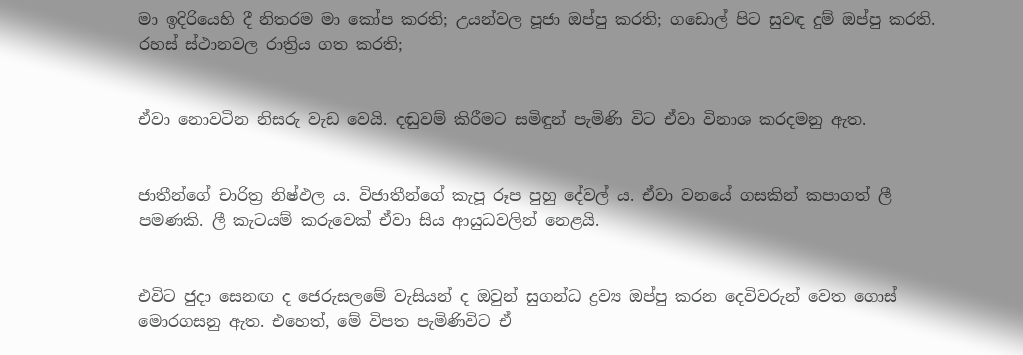මා ඉදිරියෙහි දී නිතරම මා කෝප කරති; උයන්වල පූජා ඔප්පු කරති; ගඩොල් පිට සුවඳ දුම් ඔප්පු කරති. රහස් ස්ථානවල රාත්‍රිය ගත කරති;


ඒවා නොවටින නිසරු වැඩ වෙයි. දඬුවම් කිරීමට සමිඳුන් පැමිණි විට ඒවා විනාශ කරදමනු ඇත.


ජාතීන්ගේ චාරිත්‍ර නිෂ්ඵල ය. විජාතීන්ගේ කැපූ රූප පුහු දේවල් ය. ඒවා වනයේ ගසකින් කපාගත් ලී පමණකි. ලී කැටයම් කරුවෙක් ඒවා සිය ආයුධවලින් නෙළයි.


එවිට ජුදා සෙනඟ ද ජෙරුසලමේ වැසියන් ද ඔවුන් සුගන්ධ ද්‍රව්‍ය ඔප්පු කරන දෙවිවරුන් වෙත ගොස් මොරගසනු ඇත. එහෙත්, මේ විපත පැමිණිවිට ඒ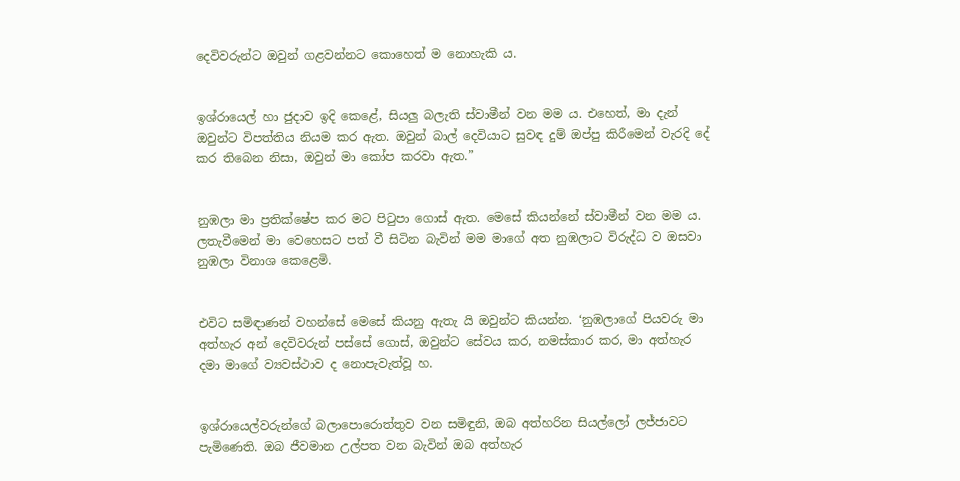දෙවිවරුන්ට ඔවුන් ගළවන්නට කොහෙත් ම නොහැකි ය.


ඉශ්රායෙල් හා ජුදාව ඉදි කෙළේ, සියලු බලැති ස්වාමීන් වන මම ය. එහෙත්, මා දැන් ඔවුන්ට විපත්තිය නියම කර ඇත. ඔවුන් බාල් දෙවියාට සුවඳ දුම් ඔප්පු කිරීමෙන් වැරදි දේ කර තිබෙන නිසා, ඔවුන් මා කෝප කරවා ඇත.”


නුඹලා මා ප්‍රතික්ෂේප කර මට පිටුපා ගොස් ඇත. මෙසේ කියන්නේ ස්වාමීන් වන මම ය. ලතැවීමෙන් මා වෙහෙසට පත් වී සිටින බැවින් මම මාගේ අත නුඹලාට විරුද්ධ ව ඔසවා නුඹලා විනාශ කෙළෙමි.


එවිට සමිඳාණන් වහන්සේ මෙසේ කියනු ඇතැ යි ඔවුන්ට කියන්න. ‘නුඹලාගේ පියවරු මා අත්හැර අන් දෙවිවරුන් පස්සේ ගොස්, ඔවුන්ට සේවය කර, නමස්කාර කර, මා අත්හැර දමා මාගේ ව්‍යවස්ථාව ද නොපැවැත්වූ හ.


ඉශ්රායෙල්වරුන්ගේ බලාපොරොත්තුව වන සමිඳුනි, ඔබ අත්හරින සියල්ලෝ ලජ්ජාවට පැමිණෙති. ඔබ ජීවමාන උල්පත වන බැවින් ඔබ අත්හැර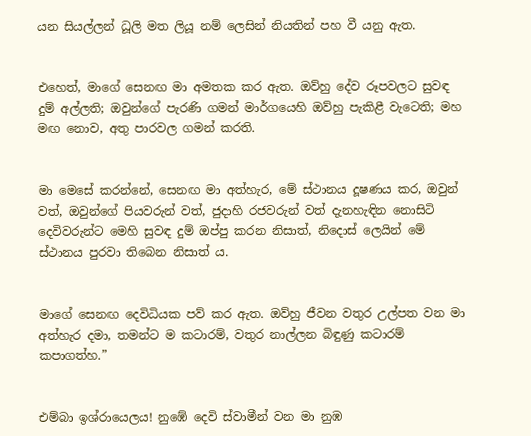යන සියල්ලන් ධූලි මත ලියූ නම් ලෙසින් නියතින් පහ වී යනු ඇත.


එහෙත්, මාගේ සෙනඟ මා අමතක කර ඇත. ඔව්හු දේව රූපවලට සුවඳ දුම් අල්ලති; ඔවුන්ගේ පැරණි ගමන් මාර්ගයෙහි ඔව්හු පැකිළී වැටෙති; මහ මඟ නොව, අතු පාරවල ගමන් කරති.


මා මෙසේ කරන්නේ, සෙනඟ මා අත්හැර, මේ ස්ථානය දූෂණය කර, ඔවුන් වත්, ඔවුන්ගේ පියවරුන් වත්, ජුදාහි රජවරුන් වත් දැනහැඳින නොසිටි දෙවිවරුන්ට මෙහි සුවඳ දුම් ඔප්පු කරන නිසාත්, නිදොස් ලෙයින් මේ ස්ථානය පුරවා තිබෙන නිසාත් ය.


මාගේ සෙනඟ දෙවිධියක පව් කර ඇත. ඔව්හු ජීවන වතුර උල්පත වන මා අත්හැර දමා, තමන්ට ම කටාරම්, වතුර නාල්ලන බිඳුණු කටාරම් කපාගත්හ.”


එම්බා ඉශ්රායෙලය! නුඹේ දෙවි ස්වාමීන් වන මා නුඹ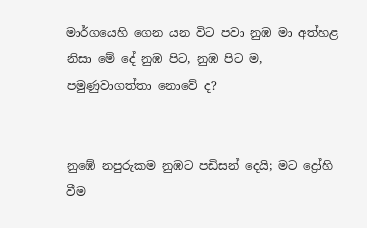මාර්ගයෙහි ගෙන යන විට පවා නුඹ මා අත්හළ නිසා මේ දේ නුඹ පිට, නුඹ පිට ම, පමුණුවාගත්තා නොවේ ද?


නුඹේ නපුරුකම නුඹට පඩිසන් දෙයි; මට ද්‍රෝහි වීම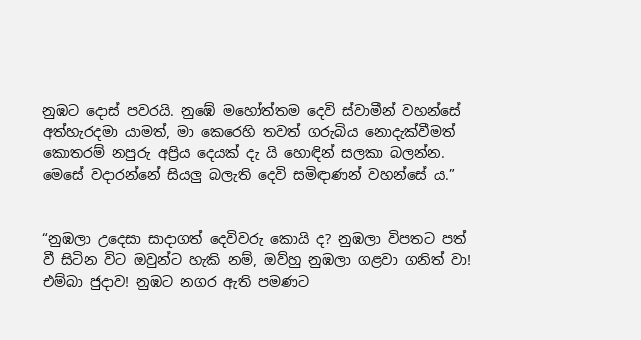නුඹට දොස් පවරයි. නුඹේ මහෝත්තම දෙවි ස්වාමීන් වහන්සේ අත්හැරදමා යාමත්, මා කෙරෙහි තවත් ගරුබිය නොදැක්වීමත් කොතරම් නපුරු අප්‍රිය දෙයක් දැ යි හොඳින් සලකා බලන්න. මෙසේ වදාරන්නේ සියලු බලැති දෙවි සමිඳාණන් වහන්සේ ය.”


“නුඹලා උදෙසා සාදාගත් දෙවිවරු කොයි ද? නුඹලා විපතට පත් වී සිටින විට ඔවුන්ට හැකි නම්, ඔව්හු නුඹලා ගළවා ගනිත් වා! එම්බා ජුදාව! නුඹට නගර ඇති පමණට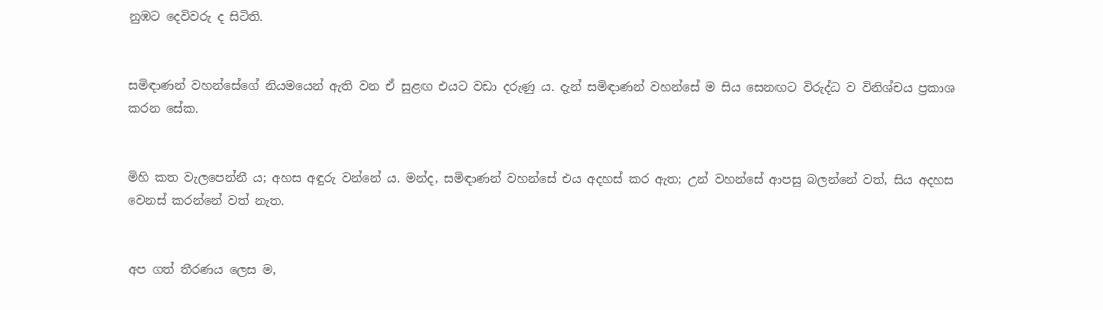නුඹට දෙවිවරු ද සිටිති.


සමිඳාණන් වහන්සේගේ නියමයෙන් ඇති වන ඒ සුළඟ එයට වඩා දරුණු ය. දැන් සමිඳාණන් වහන්සේ ම සිය සෙනඟට විරුද්ධ ව විනිශ්චය ප්‍රකාශ කරන සේක.


මිහි කත වැලපෙන්නී ය; අහස අඳුරු වන්නේ ය. මන්ද, සමිඳාණන් වහන්සේ එය අදහස් කර ඇත; උන් වහන්සේ ආපසු බලන්නේ වත්, සිය අදහස වෙනස් කරන්නේ වත් නැත.


අප ගත් තීරණය ලෙස ම,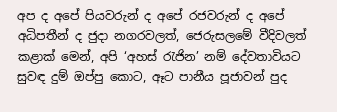අප ද අපේ පියවරුන් ද අපේ රජවරුන් ද අපේ අධිපතීන් ද ජුදා නගරවලත්, ජෙරුසලමේ වීදිවලත් කළාක් මෙන්, අපි ‘අහස් රැජින’ නම් දේවතාවියට සුවඳ දුම් ඔප්පු කොට, ඈට පානීය පූජාවන් පුද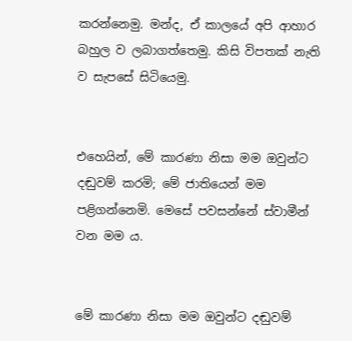කරන්නෙමු. මන්ද, ඒ කාලයේ අපි ආහාර බහුල ව ලබාගත්තෙමු. කිසි විපතක් නැති ව සැපසේ සිටියෙමු.


එහෙයින්, මේ කාරණා නිසා මම ඔවුන්ට දඬුවම් කරමි; මේ ජාතියෙන් මම පළිගන්නෙමි. මෙසේ පවසන්නේ ස්වාමීන් වන මම ය.


මේ කාරණා නිසා මම ඔවුන්ට දඬුවම්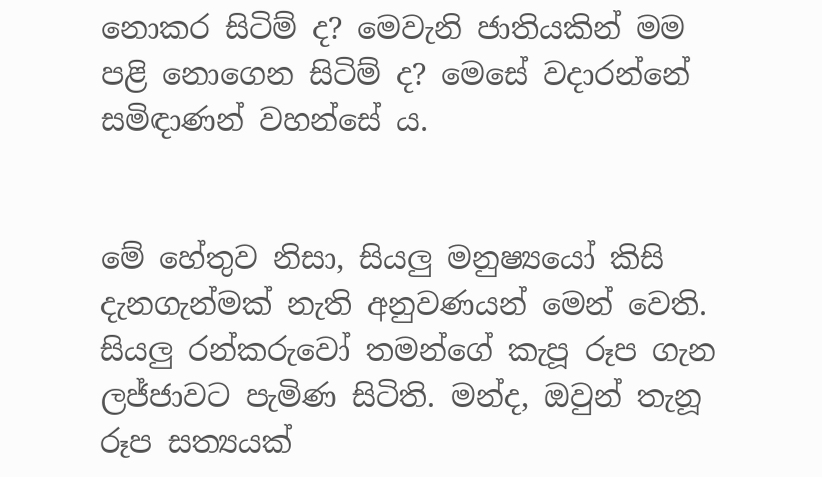නොකර සිටිම් ද? මෙවැනි ජාතියකින් මම පළි නොගෙන සිටිම් ද? මෙසේ වදාරන්නේ සමිඳාණන් වහන්සේ ය.


මේ හේතුව නිසා, සියලු මනුෂ්‍යයෝ කිසි දැනගැන්මක් නැති අනුවණයන් මෙන් වෙති. සියලු රන්කරුවෝ තමන්ගේ කැපූ රූප ගැන ලජ්ජාවට පැමිණ සිටිති. මන්ද, ඔවුන් තැනූ රූප සත්‍යයක්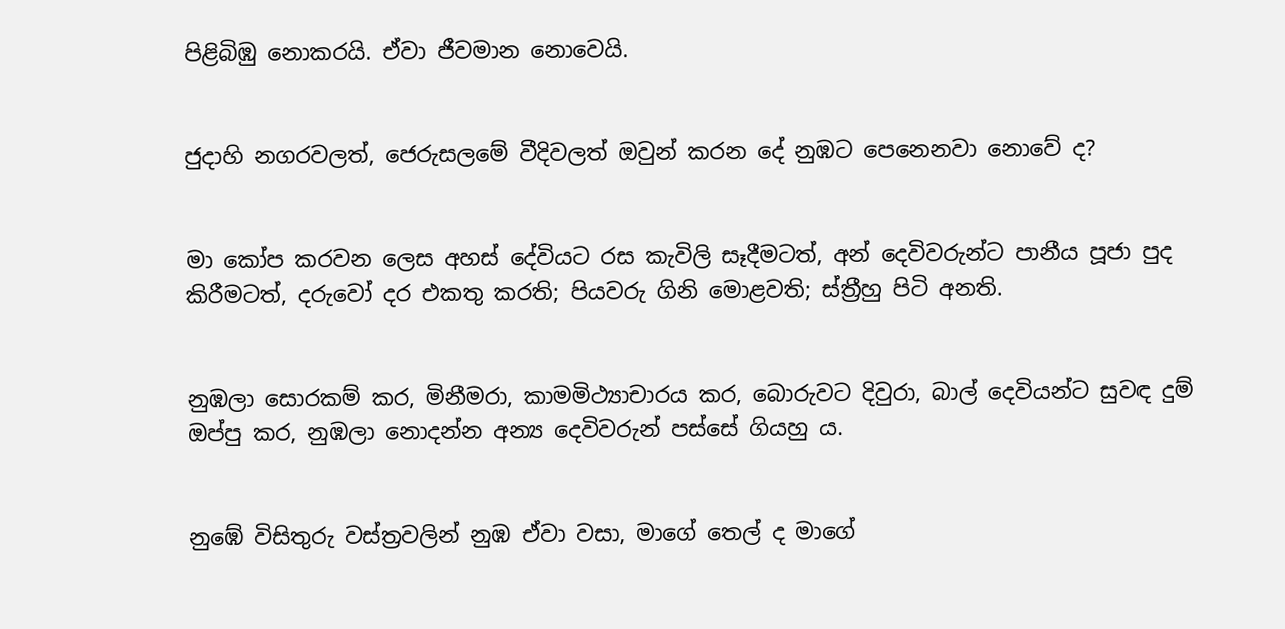පිළිබිඹු නොකරයි. ඒවා ජීවමාන නොවෙයි.


ජුදාහි නගරවලත්, ජෙරුසලමේ වීදිවලත් ඔවුන් කරන දේ නුඹට පෙනෙනවා නොවේ ද?


මා කෝප කරවන ලෙස අහස් දේවියට රස කැවිලි සෑදීමටත්, අන් දෙවිවරුන්ට පානීය පූජා පුද කිරීමටත්, දරුවෝ දර එකතු කරති; පියවරු ගිනි මොළවති; ස්ත්‍රීහු පිටි අනති.


නුඹලා සොරකම් කර, මිනීමරා, කාමමිථ්‍යාචාරය කර, බොරුවට දිවුරා, බාල් දෙවියන්ට සුවඳ දුම් ඔප්පු කර, නුඹලා නොදන්න අන්‍ය දෙවිවරුන් පස්සේ ගියහු ය.


නුඹේ විසිතුරු වස්ත්‍රවලින් නුඹ ඒවා වසා, මාගේ තෙල් ද මාගේ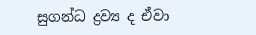සුගන්ධ ද්‍රව්‍ය ද ඒවා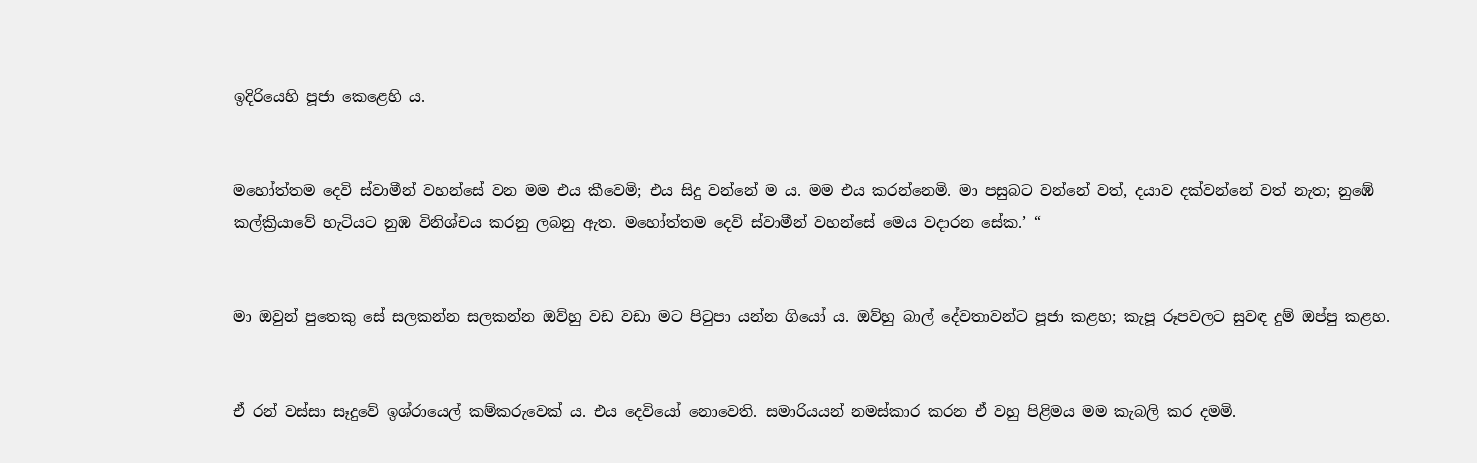ඉදිරියෙහි පූජා කෙළෙහි ය.


මහෝත්තම දෙවි ස්වාමීන් වහන්සේ වන මම එය කීවෙමි; එය සිදු වන්නේ ම ය. මම එය කරන්නෙමි. මා පසුබට වන්නේ වත්, දයාව දක්වන්නේ වත් නැත; නුඹේ කල්ක්‍රියාවේ හැටියට නුඹ විනිශ්චය කරනු ලබනු ඇත. මහෝත්තම දෙවි ස්වාමීන් වහන්සේ මෙය වදාරන සේක.’ “


මා ඔවුන් පුතෙකු සේ සලකන්න සලකන්න ඔව්හු වඩ වඩා මට පිටුපා යන්න ගියෝ ය. ඔව්හු බාල් දේවතාවන්ට පූජා කළහ; කැපූ රූපවලට සුවඳ දුම් ඔප්පු කළහ.


ඒ රන් වස්සා සෑදුවේ ඉශ්රායෙල් කම්කරුවෙක් ය. එය දෙවියෝ නොවෙති. සමාරියයන් නමස්කාර කරන ඒ වහු පිළිමය මම කැබලි කර දමමි.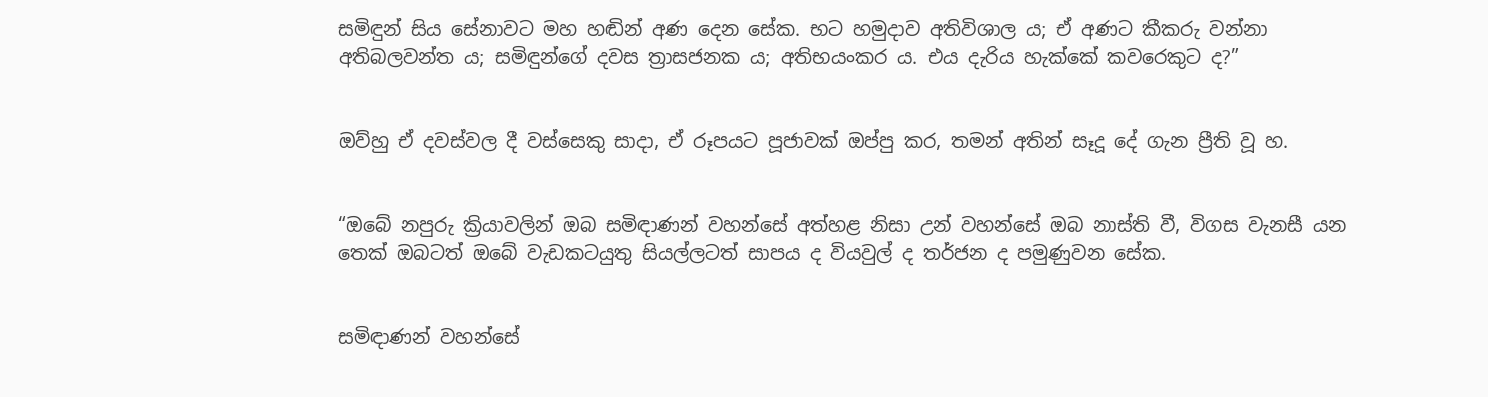සමිඳුන් සිය සේනාවට මහ හඬින් අණ දෙන සේක. භට හමුදාව අතිවිශාල ය; ඒ අණට කීකරු වන්නා අතිබලවන්ත ය; සමිඳුන්ගේ දවස ත්‍රාසජනක ය; අතිභයංකර ය. එය දැරිය හැක්කේ කවරෙකුට ද?”


ඔව්හු ඒ දවස්වල දී වස්සෙකු සාදා, ඒ රූපයට පූජාවක් ඔප්පු කර, තමන් අතින් සෑදූ දේ ගැන ප්‍රීති වූ හ.


“ඔබේ නපුරු ක්‍රියාවලින් ඔබ සමිඳාණන් වහන්සේ අත්හළ නිසා උන් වහන්සේ ඔබ නාස්ති වී, විගස වැනසී යන තෙක් ඔබටත් ඔබේ වැඩකටයුතු සියල්ලටත් සාපය ද වියවුල් ද තර්ජන ද පමුණුවන සේක.


සමිඳාණන් වහන්සේ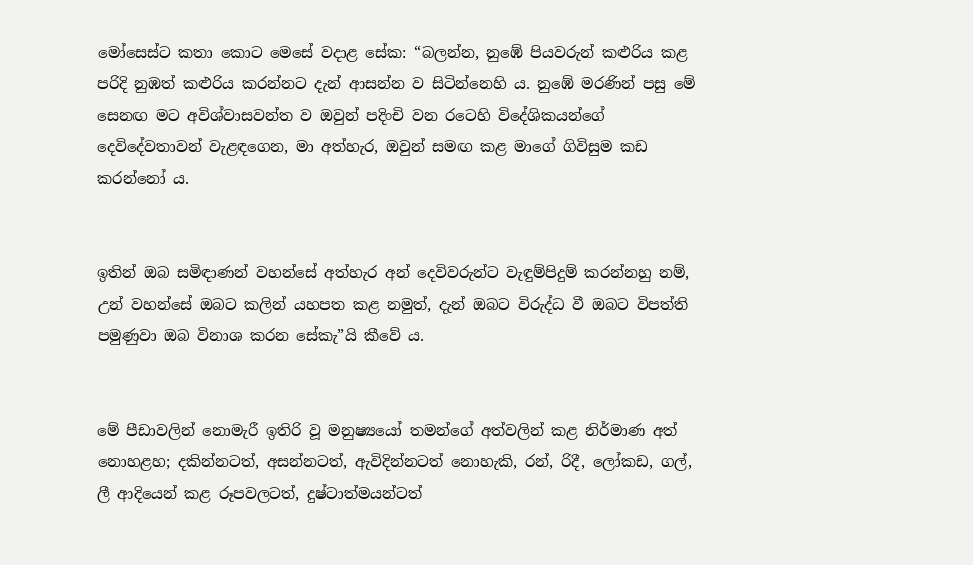මෝසෙස්ට කතා කොට මෙසේ වදාළ සේක: “බලන්න, නුඹේ පියවරුන් කළුරිය කළ පරිදි නුඹත් කළුරිය කරන්නට දැන් ආසන්න ව සිටින්නෙහි ය. නුඹේ මරණින් පසු මේ සෙනඟ මට අවිශ්වාසවන්ත ව ඔවුන් පදිංචි වන රටෙහි විදේශිකයන්ගේ දෙවිදේවතාවන් වැළඳගෙන, මා අත්හැර, ඔවුන් සමඟ කළ මාගේ ගිවිසුම කඩ කරන්නෝ ය.


ඉතින් ඔබ සමිඳාණන් වහන්සේ අත්හැර අන් දෙවිවරුන්ට වැඳුම්පිදුම් කරන්නහු නම්, උන් වහන්සේ ඔබට කලින් යහපත කළ නමුත්, දැන් ඔබට විරුද්ධ වී ඔබට විපත්ති පමුණුවා ඔබ විනාශ කරන සේකැ”යි කීවේ ය.


මේ පීඩාවලින් නොමැරී ඉතිරි වූ මනුෂ්‍යයෝ තමන්ගේ අත්වලින් කළ නිර්මාණ අත් නොහළහ; දකින්නටත්, අසන්නටත්, ඇවිදින්නටත් නොහැකි, රන්, රිදී, ලෝකඩ, ගල්, ලී ආදියෙන් කළ රූපවලටත්, දුෂ්ටාත්මයන්ටත්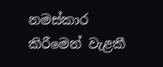නමස්කාර කිරීමෙන් වැළකී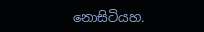නොසිටියහ.